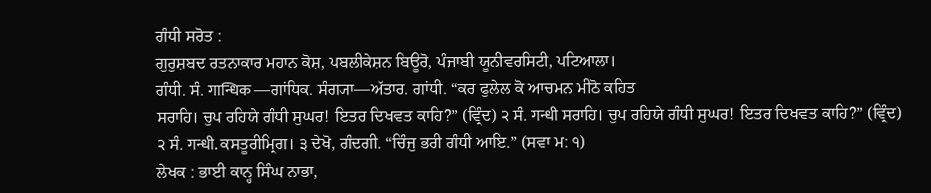ਗੰਧੀ ਸਰੋਤ :
ਗੁਰੁਸ਼ਬਦ ਰਤਨਾਕਾਰ ਮਹਾਨ ਕੋਸ਼, ਪਬਲੀਕੇਸ਼ਨ ਬਿਊਰੋ, ਪੰਜਾਬੀ ਯੂਨੀਵਰਸਿਟੀ, ਪਟਿਆਲਾ।
ਗੰਧੀ. ਸੰ. गान्धिक —ਗਾਂਧਿਕ. ਸੰਗ੍ਯਾ—ਅੱਤਾਰ. ਗਾਂਧੀ. “ਕਰ ਫੁਲੇਲ ਕੋ ਆਚਮਨ ਮੀਠੋ ਕਹਿਤ
ਸਰਾਹਿ। ਚੁਪ ਰਹਿਯੇ ਗੰਧੀ ਸੁਘਰ! ਇਤਰ ਦਿਖਵਤ ਕਾਹਿ?” (ਵ੍ਰਿੰਦ) ੨ ਸੰ. गन्धी ਸਰਾਹਿ। ਚੁਪ ਰਹਿਯੇ ਗੰਧੀ ਸੁਘਰ! ਇਤਰ ਦਿਖਵਤ ਕਾਹਿ?” (ਵ੍ਰਿੰਦ) ੨ ਸੰ. गन्धी. ਕਸਤੂਰੀਮ੍ਰਿਗ। ੩ ਦੇਖੋ, ਗੰਦਗੀ. “ਚਿੰਜੁ ਭਰੀ ਗੰਧੀ ਆਇ.” (ਸਵਾ ਮ: ੧)
ਲੇਖਕ : ਭਾਈ ਕਾਨ੍ਹ ਸਿੰਘ ਨਾਭਾ,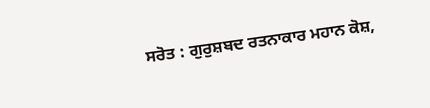ਸਰੋਤ : ਗੁਰੁਸ਼ਬਦ ਰਤਨਾਕਾਰ ਮਹਾਨ ਕੋਸ਼,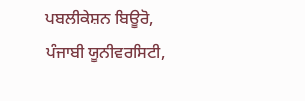ਪਬਲੀਕੇਸ਼ਨ ਬਿਊਰੋ, ਪੰਜਾਬੀ ਯੂਨੀਵਰਸਿਟੀ,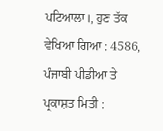ਪਟਿਆਲਾ।, ਹੁਣ ਤੱਕ ਵੇਖਿਆ ਗਿਆ : 4586, ਪੰਜਾਬੀ ਪੀਡੀਆ ਤੇ ਪ੍ਰਕਾਸ਼ਤ ਮਿਤੀ :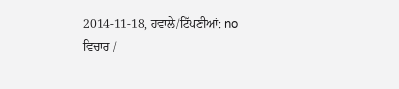2014-11-18, ਹਵਾਲੇ/ਟਿੱਪਣੀਆਂ: no
ਵਿਚਾਰ /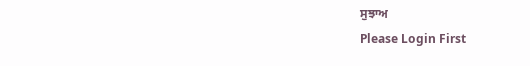ਸੁਝਾਅ
Please Login First